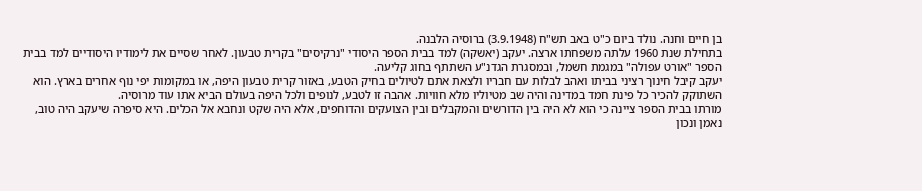בן חיים וחנה. נולד ביום כ"ט באב תש"ח (3.9.1948) ברוסיה הלבנה.
בתחילת שנת 1960 עלתה משפחתו ארצה. יעקב (יאשקה) למד בבית הספר היסודי "נרקיסים" בקרית טבעון. לאחר שסיים את לימודיו היסודיים למד בבית הספר "אורט עפולה" במגמת חשמל, ובמסגרת הגדנ"ע השתתף בחוג קליעה.
יעקב קיבל חינוך רציני בביתו ואהב לבלות עם חבריו ולצאת אתם לטיולים בחיק הטבע, באזור קרית טבעון היפה, או במקומות יפי נוף אחרים בארץ. הוא השתוקק להכיר כל פינת חמד במדינה והיה שב מטיוליו מלא חוויות. אהבה זו לטבע, לנופים ולכל היפה בעולם הביא אתו עוד מרוסיה.
מורתו בבית הספר ציינה כי הוא לא היה בין הדורשים והמקבלים ובין הצועקים והדוחפים, אלא היה שקט ונחבא אל הכלים. היא סיפרה שיעקב היה טוב, נאמן ונכון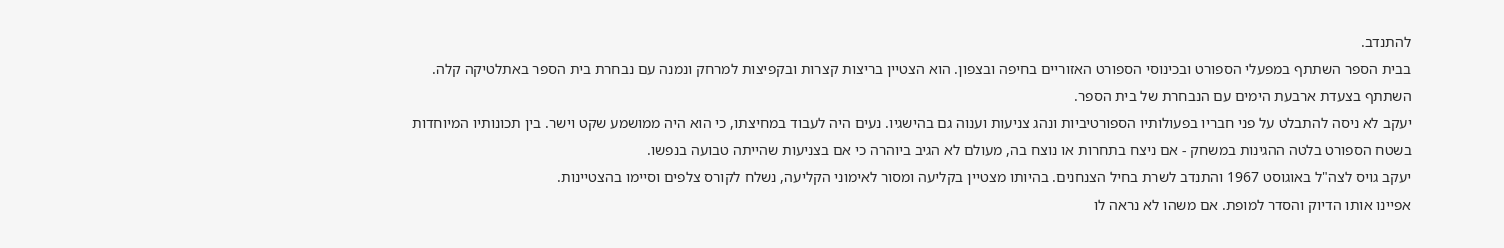להתנדב.
בבית הספר השתתף במפעלי הספורט ובכינוסי הספורט האזוריים בחיפה ובצפון. הוא הצטיין בריצות קצרות ובקפיצות למרחק ונמנה עם נבחרת בית הספר באתלטיקה קלה. השתתף בצעדת ארבעת הימים עם הנבחרת של בית הספר.
יעקב לא ניסה להתבלט על פני חבריו בפעולותיו הספורטיביות ונהג צניעות וענוה גם בהישגיו. נעים היה לעבוד במחיצתו, כי הוא היה ממושמע שקט וישר. בין תכונותיו המיוחדות בשטח הספורט בלטה ההגינות במשחק - אם ניצח בתחרות או נוצח בה, מעולם לא הגיב ביוהרה כי אם בצניעות שהייתה טבועה בנפשו.
יעקב גויס לצה"ל באוגוסט 1967 והתנדב לשרת בחיל הצנחנים. בהיותו מצטיין בקליעה ומסור לאימוני הקליעה, נשלח לקורס צלפים וסיימו בהצטיינות.
אפיינו אותו הדיוק והסדר למופת. אם משהו לא נראה לו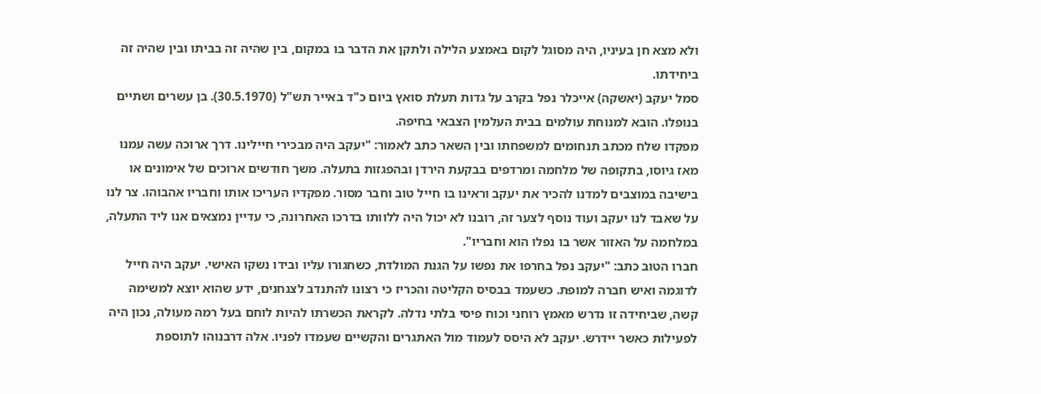ולא מצא חן בעיניו, היה מסוגל לקום באמצע הלילה ולתקן את הדבר בו במקום, בין שהיה זה בביתו ובין שהיה זה ביחידתו.
סמל יעקב (יאשקה) אייכלר נפל בקרב על גדות תעלת סואץ ביום כ"ד באייר תש"ל (30.5.1970). בן עשרים ושתיים בנופלו. הובא למנוחת עולמים בבית העלמין הצבאי בחיפה.
מפקדו שלח מכתב תנחומים למשפחתו ובין השאר כתב לאמור: "יעקב היה מבכירי חיילינו. דרך ארוכה עשה עמנו מאז גיוסו, בתקופה של מלחמה ומרדפים בבקעת הירדן ובהפגזות בתעלה. משך חודשים ארוכים של אימונים או בישיבה במוצבים למדנו להכיר את יעקב וראינו בו חייל טוב וחבר מסור. מפקדיו העריכו אותו וחבריו אהבוהו. צר לנו על שאבד לנו יעקב ועוד נוסף לצער זה, רובנו לא יכול היה ללוותו בדרכו האחרונה, כי עדיין נמצאים אנו ליד התעלה, במלחמה על האזור אשר בו נפלו הוא וחבריו".
חברו הטוב כתב: "יעקב נפל בחרפו את נפשו על הגנת המולדת, כשחגורו עליו ובידו נשקו האישי. יעקב היה חייל לדוגמה ואיש חברה למופת. כשעמד בבסיס הקליטה והכריז כי רצונו להתנדב לצנחנים, ידע שהוא יוצא למשימה קשה, שביחידה זו נדרש מאמץ רוחני וכוח פיסי בלתי נדלה. לקראת הכשרתו להיות לוחם בעל רמה מעולה, נכון היה לפעילות כאשר יידרש. יעקב לא היסס לעמוד מול האתגרים והקשיים שעמדו לפניו. אלה דרבנוהו לתוספת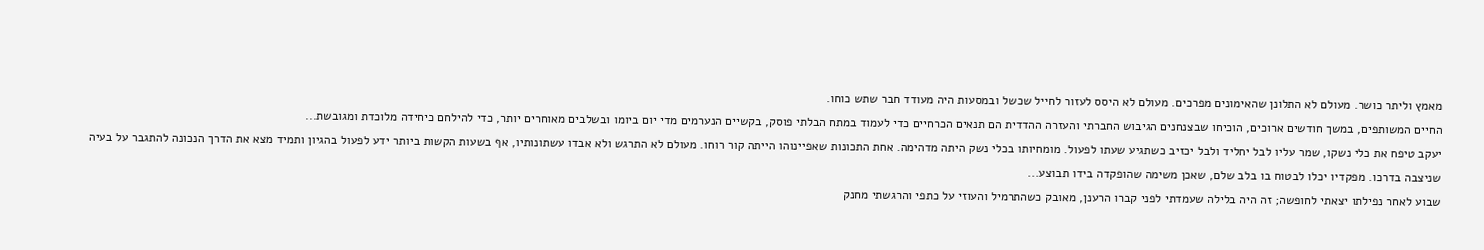מאמץ וליתר כושר. מעולם לא התלונן שהאימונים מפרכים. מעולם לא היסס לעזור לחייל שכשל ובמסעות היה מעודד חבר שתש כוחו.
החיים המשותפים, במשך חודשים ארוכים, הוכיחו שבצנחנים הגיבוש החברתי והעזרה ההדדית הם תנאים הכרחיים כדי לעמוד במתח הבלתי פוסק, בקשיים הנערמים מדי יום ביומו ובשלבים מאוחרים יותר, כדי להילחם כיחידה מלוכדת ומגובשת...
יעקב טיפח את כלי נשקו, שמר עליו לבל יחליד ולבל יכזיב כשתגיע שעתו לפעול. מומחיותו בכלי נשק היתה מדהימה. אחת התכונות שאפיינוהו הייתה קור רוחו. מעולם לא התרגש ולא אבדו עשתונותיו, אף בשעות הקשות ביותר ידע לפעול בהגיון ותמיד מצא את הדרך הנכונה להתגבר על בעיה שניצבה בדרכו. מפקדיו יכלו לבטוח בו בלב שלם, שאכן משימה שהופקדה בידו תבוצע...
שבוע לאחר נפילתו יצאתי לחופשה; זה היה בלילה שעמדתי לפני קברו הרענן, מאובק כשהתרמיל והעוזי על כתפי והרגשתי מחנק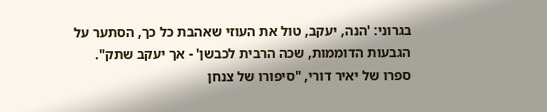בגרוני: 'הנה, יעקב, טול את העוזי שאהבת כל כך, הסתער על הגבעות הדוממות, שכה הרבית לכבשן' - אך יעקב שתק".
ספרו של יאיר דורי, "סיפורו של צנחן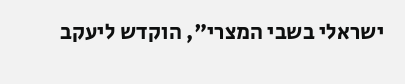ישראלי בשבי המצרי", הוקדש ליעקב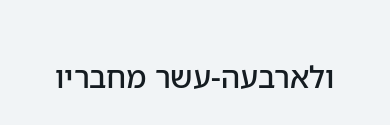ולארבעה-עשר מחבריו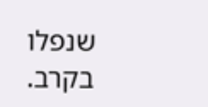שנפלו בקרב.